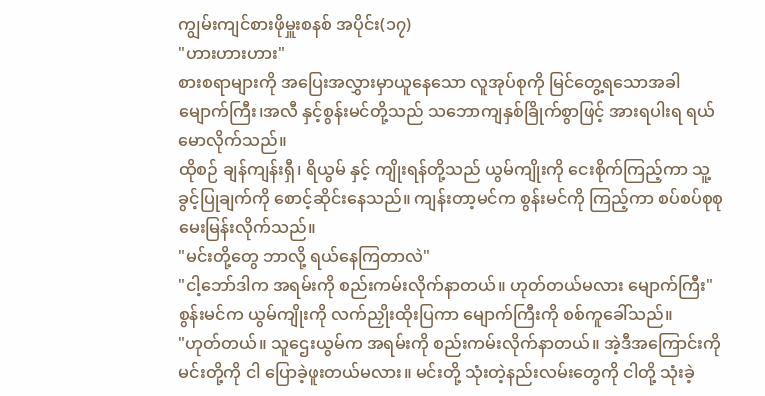ကျွမ်းကျင်စားဖိုမှူးစနစ် အပိုင်း(၁၇)
"ဟားဟားဟား"
စားစရာများကို အပြေးအလွှားမှာယူနေသော လူအုပ်စုကို မြင်တွေ့ရသောအခါ မျောက်ကြီး၊အလီ နှင့်စွန်းမင်တို့သည် သဘောကျနှစ်ခြိုက်စွာဖြင့် အားရပါးရ ရယ်မောလိုက်သည်။
ထိုစဉ် ချန်ကျန်းရှီ၊ ရိယွမ် နှင့် ကျိုးရန်တို့သည် ယွမ်ကျိုးကို ငေးစိုက်ကြည့်ကာ သူ့ခွင့်ပြုချက်ကို စောင့်ဆိုင်းနေသည်။ ကျန်းတာ့မင်က စွန်းမင်ကို ကြည့်ကာ စပ်စပ်စုစု မေးမြန်းလိုက်သည်။
"မင်းတို့တွေ ဘာလို့ ရယ်နေကြတာလဲ"
"ငါ့ဘော်ဒါက အရမ်းကို စည်းကမ်းလိုက်နာတယ်။ ဟုတ်တယ်မလား မျောက်ကြီး"
စွန်းမင်က ယွမ်ကျိုးကို လက်ညှိုးထိုးပြကာ မျောက်ကြီးကို စစ်ကူခေါ်သည်။
"ဟုတ်တယ်။ သူဌေးယွမ်က အရမ်းကို စည်းကမ်းလိုက်နာတယ်။ အဲ့ဒီအကြောင်းကို မင်းတို့ကို ငါ ပြောခဲ့ဖူးတယ်မလား။ မင်းတို့ သုံးတဲ့နည်းလမ်းတွေကို ငါတို့ သုံးခဲ့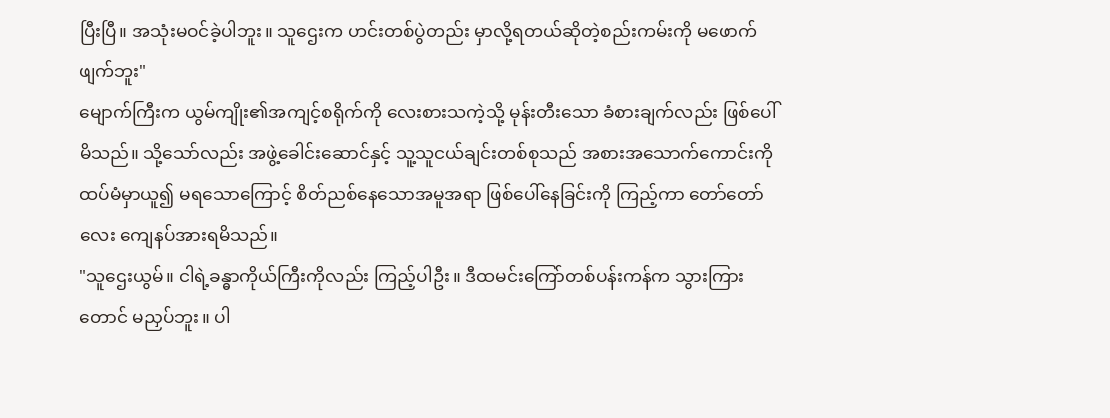ပြီးပြီ။ အသုံးမဝင်ခဲ့ပါဘူး။ သူဌေးက ဟင်းတစ်ပွဲတည်း မှာလို့ရတယ်ဆိုတဲ့စည်းကမ်းကို မဖောက်ဖျက်ဘူး"
မျောက်ကြီးက ယွမ်ကျိုး၏အကျင့်စရိုက်ကို လေးစားသကဲ့သို့ မုန်းတီးသော ခံစားချက်လည်း ဖြစ်ပေါ်မိသည်။ သို့သော်လည်း အဖွဲ့ခေါင်းဆောင်နှင့် သူ့သူငယ်ချင်းတစ်စုသည် အစားအသောက်ကောင်းကို ထပ်မံမှာယူ၍ မရသောကြောင့် စိတ်ညစ်နေသောအမူအရာ ဖြစ်ပေါ်နေခြင်းကို ကြည့်ကာ တော်တော်လေး ကျေနပ်အားရမိသည်။
"သူဌေးယွမ်။ ငါရဲ့ခန္ဓာကိုယ်ကြီးကိုလည်း ကြည့်ပါဦး။ ဒီထမင်းကြော်တစ်ပန်းကန်က သွားကြားတောင် မညှပ်ဘူး။ ပါ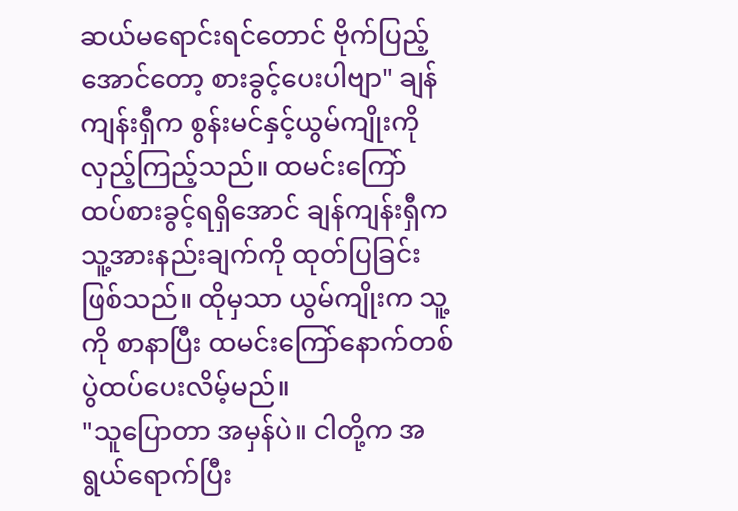ဆယ်မရောင်းရင်တောင် ဗိုက်ပြည့်အောင်တော့ စားခွင့်ပေးပါဗျာ" ချန်ကျန်းရှီက စွန်းမင်နှင့်ယွမ်ကျိုးကို လှည့်ကြည့်သည်။ ထမင်းကြော် ထပ်စားခွင့်ရရှိအောင် ချန်ကျန်းရှီက သူ့အားနည်းချက်ကို ထုတ်ပြခြင်းဖြစ်သည်။ ထိုမှသာ ယွမ်ကျိုးက သူ့ကို စာနာပြီး ထမင်းကြော်နောက်တစ်ပွဲထပ်ပေးလိမ့်မည်။
"သူပြောတာ အမှန်ပဲ။ ငါတို့က အရွယ်ရောက်ပြီး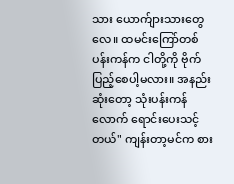သား ယောက်ျားသားတွေလေ။ ထမင်းကြော်တစ်ပန်းကန်က ငါတို့ကို ဗိုက်ပြည့်စေပါ့မလား။ အနည်းဆုံးတော့ သုံးပန်းကန်လောက် ရောင်းပေးသင့်တယ်" ကျန်းတာ့မင်က စား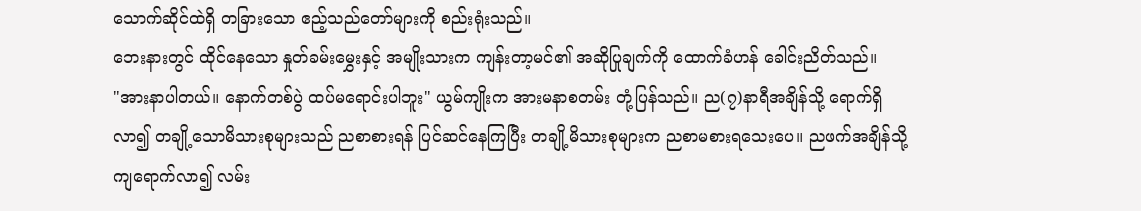သောက်ဆိုင်ထဲရှိ တခြားသော ဧည့်သည်တော်များကို စည်းရုံးသည်။
ဘေးနားတွင် ထိုင်နေသော နှုတ်ခမ်းမွှေးနှင့် အမျိုးသားက ကျန်းတာ့မင်၏ အဆိုပြုချက်ကို ထောက်ခံဟန် ခေါင်းညိတ်သည်။
"အားနာပါတယ်။ နောက်တစ်ပွဲ ထပ်မရောင်းပါဘူး" ယွမ်ကျိုးက အားမနာစတမ်း တုံ့ပြန်သည်။ ည(၇)နာရီအချိန်သို့ ရောက်ရှိလာ၍ တချို့သောမိသားစုများသည် ညစာစားရန် ပြင်ဆင်နေကြပြီး တချို့မိသားစုများက ညစာမစားရသေးပေ။ ညဖက်အချိန်သို့ ကျရောက်လာ၍ လမ်း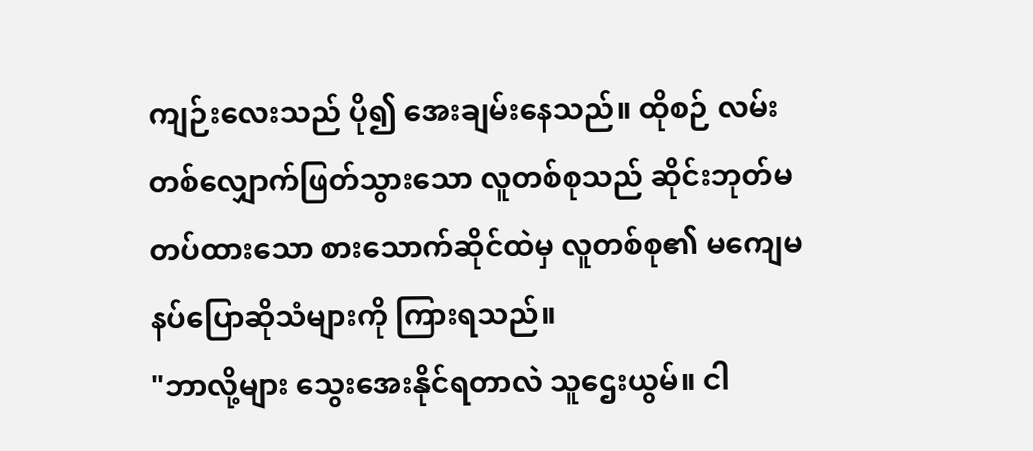ကျဉ်းလေးသည် ပို၍ အေးချမ်းနေသည်။ ထိုစဉ် လမ်းတစ်လျှောက်ဖြတ်သွားသော လူတစ်စုသည် ဆိုင်းဘုတ်မတပ်ထားသော စားသောက်ဆိုင်ထဲမှ လူတစ်စု၏ မကျေမနပ်ပြောဆိုသံများကို ကြားရသည်။
"ဘာလို့များ သွေးအေးနိုင်ရတာလဲ သူဌေးယွမ်။ ငါ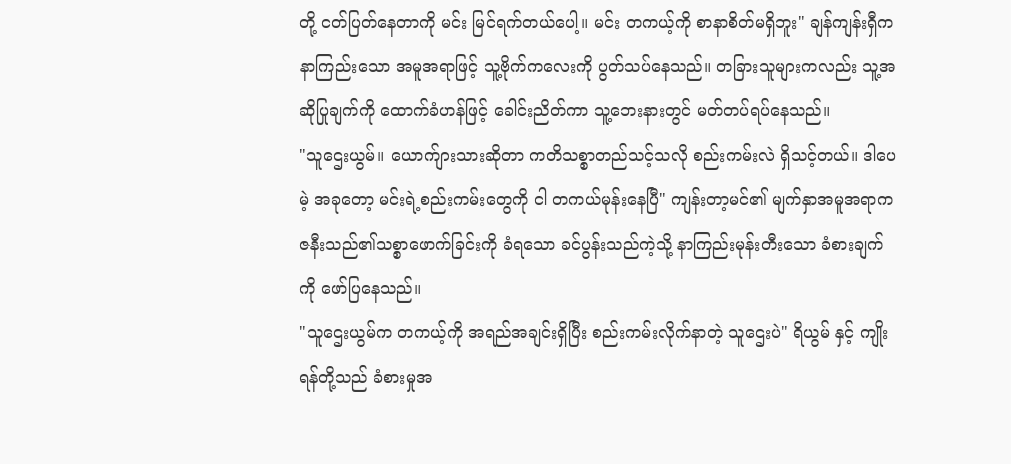တို့ ငတ်ပြတ်နေတာကို မင်း မြင်ရက်တယ်ပေါ့။ မင်း တကယ့်ကို စာနာစိတ်မရှိဘူး" ချန်ကျန်းရှီက နာကြည်းသော အမူအရာဖြင့် သူ့ဗိုက်ကလေးကို ပွတ်သပ်နေသည်။ တခြားသူများကလည်း သူ့အဆိုပြုချက်ကို ထောက်ခံဟန်ဖြင့် ခေါင်းညိတ်ကာ သူ့ဘေးနားတွင် မတ်တပ်ရပ်နေသည်။
"သူဌေးယွမ်။ ယောက်ျားသားဆိုတာ ကတိသစ္စာတည်သင့်သလို စည်းကမ်းလဲ ရှိသင့်တယ်။ ဒါပေမဲ့ အခုတော့ မင်းရဲ့စည်းကမ်းတွေကို ငါ တကယ်မုန်းနေပြီ" ကျန်းတာ့မင်၏ မျက်နှာအမူအရာက ဇနီးသည်၏သစ္စာဖောက်ခြင်းကို ခံရသော ခင်ပွန်းသည်ကဲ့သို့ နာကြည်းမုန်းတီးသော ခံစားချက်ကို ဖော်ပြနေသည်။
"သူဌေးယွမ်က တကယ့်ကို အရည်အချင်းရှိပြီး စည်းကမ်းလိုက်နာတဲ့ သူဌေးပဲ" ရိယွမ် နှင့် ကျိုးရန်တို့သည် ခံစားမှုအ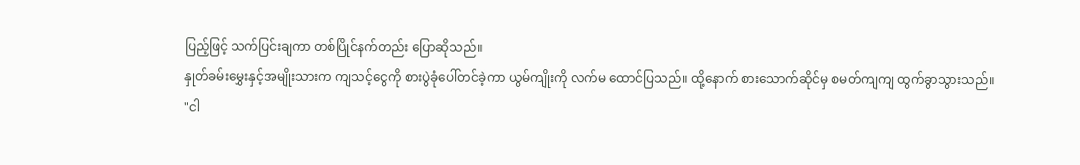ပြည့်ဖြင့် သက်ပြင်းချကာ တစ်ပြိုင်နက်တည်း ပြောဆိုသည်။
နှုတ်ခမ်းမွှေးနှင့်အမျိုးသားက ကျသင့်ငွေကို စားပွဲခုံပေါ်တင်ခဲ့ကာ ယွမ်ကျိုးကို လက်မ ထောင်ပြသည်။ ထို့နောက် စားသောက်ဆိုင်မှ စမတ်ကျကျ ထွက်ခွာသွားသည်။
"ငါ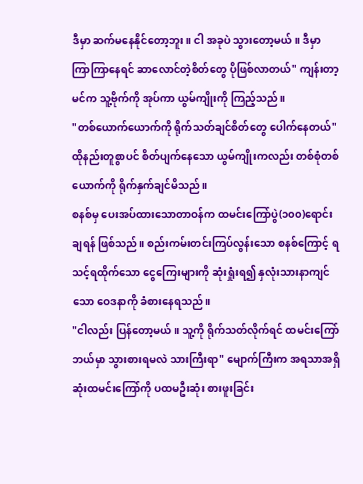ဒီမှာ ဆက်မနေနိုင်တော့ဘူး။ ငါ အခုပဲ သွားတော့မယ်။ ဒီမှာ ကြာကြာနေရင် ဆာလောင်တဲ့စိတ်တွေ ပိုဖြစ်လာတယ်" ကျန်းတာ့မင်က သူ့ဗိုက်ကို အုပ်ကာ ယွမ်ကျိုးကို ကြည့်သည်။
"တစ်ယောက်ယောက်ကို ရိုက်သတ်ချင်စိတ်တွေ ပေါက်နေတယ်"
ထိုနည်းတူစွာပင် စိတ်ပျက်နေသော ယွမ်ကျိုးကလည်း တစ်စုံတစ်ယောက်ကို ရိုက်နှက်ချင်မိသည်။
စနစ်မှ ပေးအပ်ထားသောတာဝန်က ထမင်းကြော်ပွဲ(၁၀၀)ရောင်းချရန် ဖြစ်သည်။ စည်းကမ်းတင်းကြပ်လွန်းသော စနစ်ကြောင့် ရသင့်ရထိုက်သော ငွေကြေးများကို ဆုံးရှုံးရ၍ နှလုံးသားနာကျင်သော ဝေဒနာကို ခံစားနေရသည်။
"ငါလည်း ပြန်တော့မယ်။ သူ့ကို ရိုက်သတ်လိုက်ရင် ထမင်းကြော် ဘယ်မှာ သွားစားရမလဲ သားကြီးရာ" မျောက်ကြီးက အရသာအရှိဆုံးထမင်းကြော်ကို ပထမဦးဆုံး စားဖူးခြင်း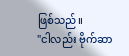ဖြစ်သည်။
"ငါလည်း ဗိုက်ဆာ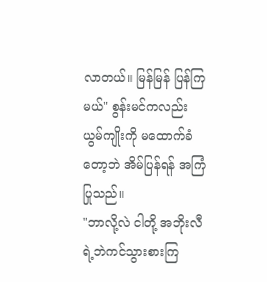လာတယ်။ မြန်မြန် ပြန်ကြမယ်" စွန်းမင်ကလည်း ယွမ်ကျိုးကို မထောက်ခံတော့ဘဲ အိမ်ပြန်ရန် အကြံပြုသည်။
"ဘာလို့လဲ ငါတို့ အဘိုးလီရဲ့ဘဲကင်သွားစားကြ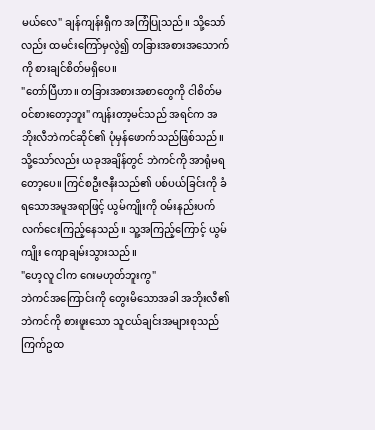မယ်လေ" ချန်ကျန်းရှီက အကြံပြုသည်။ သို့သော်လည်း ထမင်းကြော်မှလွဲ၍ တခြားအစားအသောက်ကို စားချင်စိတ်မရှိပေ။
"တော်ပြီဟာ။ တခြားအစားအစာတွေကို ငါစိတ်မဝင်စားတော့ဘူး" ကျန်းတာ့မင်သည် အရင်က အဘိုးလီဘဲကင်ဆိုင်၏ ပုံမှန်ဖောက်သည်ဖြစ်သည်။ သို့သော်လည်း ယခုအချိန်တွင် ဘဲကင်ကို အာရုံမရတော့ပေ။ ကြင်စဦးဇနီးသည်၏ ပစ်ပယ်ခြင်းကို ခံရသောအမူအရာဖြင့် ယွမ်ကျိုးကို ဝမ်းနည်းပက်လက်ငေးကြည့်နေသည်။ သူ့အကြည့်ကြောင့် ယွမ်ကျိုး ကျောချမ်းသွားသည်။
"ဟေ့လူ ငါက ဂေးမဟုတ်ဘူးကွ"
ဘဲကင်အကြောင်းကို တွေးမိသောအခါ အဘိုးလီ၏ဘဲကင်ကို စားဖူးသော သူငယ်ချင်းအများစုသည် ကြက်ဥထ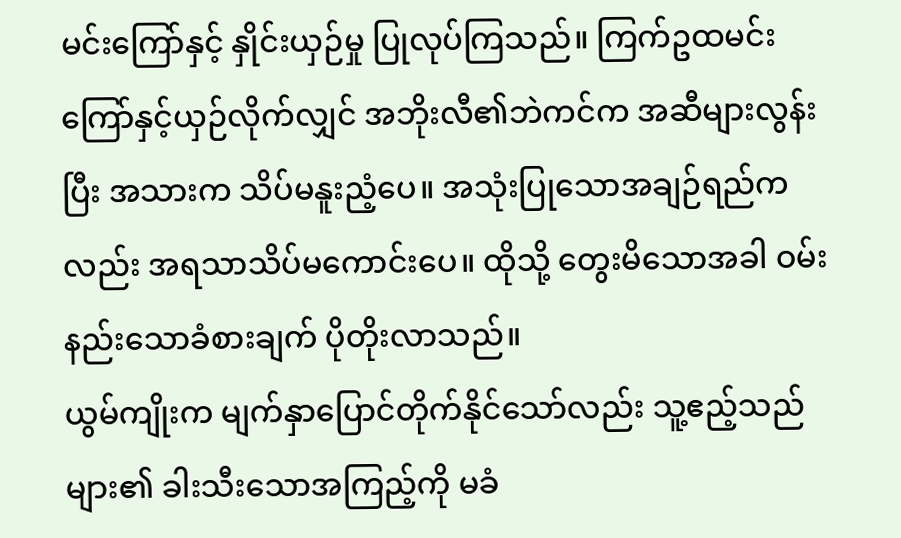မင်းကြော်နှင့် နှိုင်းယှဉ်မှု ပြုလုပ်ကြသည်။ ကြက်ဥထမင်းကြော်နှင့်ယှဉ်လိုက်လျှင် အဘိုးလီ၏ဘဲကင်က အဆီများလွန်းပြီး အသားက သိပ်မနူးညံ့ပေ။ အသုံးပြုသောအချဉ်ရည်ကလည်း အရသာသိပ်မကောင်းပေ။ ထိုသို့ တွေးမိသောအခါ ဝမ်းနည်းသောခံစားချက် ပိုတိုးလာသည်။
ယွမ်ကျိုးက မျက်နှာပြောင်တိုက်နိုင်သော်လည်း သူ့ဧည့်သည်များ၏ ခါးသီးသောအကြည့်ကို မခံ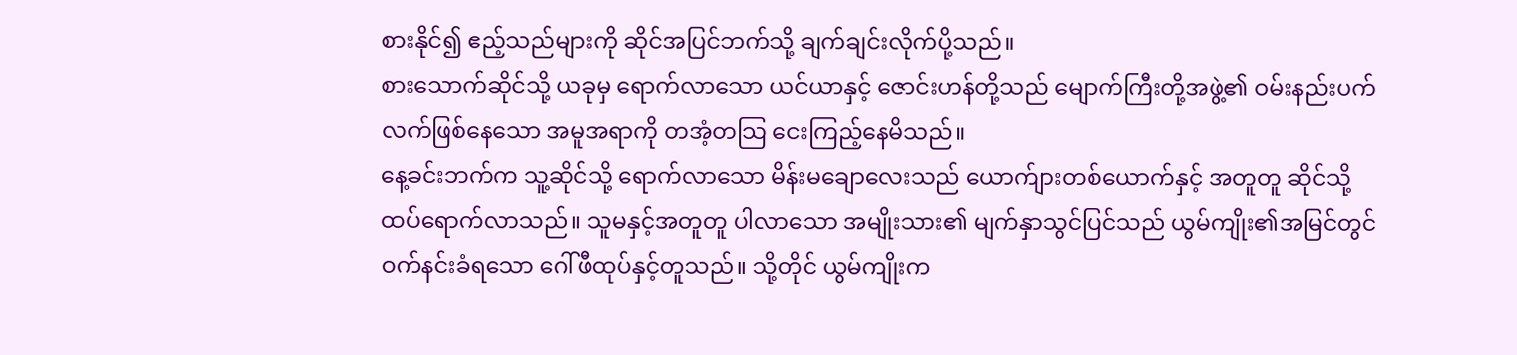စားနိုင်၍ ဧည့်သည်များကို ဆိုင်အပြင်ဘက်သို့ ချက်ချင်းလိုက်ပို့သည်။
စားသောက်ဆိုင်သို့ ယခုမှ ရောက်လာသော ယင်ယာနှင့် ဇောင်းဟန်တို့သည် မျောက်ကြီးတို့အဖွဲ့၏ ဝမ်းနည်းပက်လက်ဖြစ်နေသော အမူအရာကို တအံ့တသြ ငေးကြည့်နေမိသည်။
နေ့ခင်းဘက်က သူ့ဆိုင်သို့ ရောက်လာသော မိန်းမချောလေးသည် ယောက်ျားတစ်ယောက်နှင့် အတူတူ ဆိုင်သို့ ထပ်ရောက်လာသည်။ သူမနှင့်အတူတူ ပါလာသော အမျိုးသား၏ မျက်နှာသွင်ပြင်သည် ယွမ်ကျိုး၏အမြင်တွင် ဝက်နင်းခံရသော ဂေါ်ဖီထုပ်နှင့်တူသည်။ သို့တိုင် ယွမ်ကျိုးက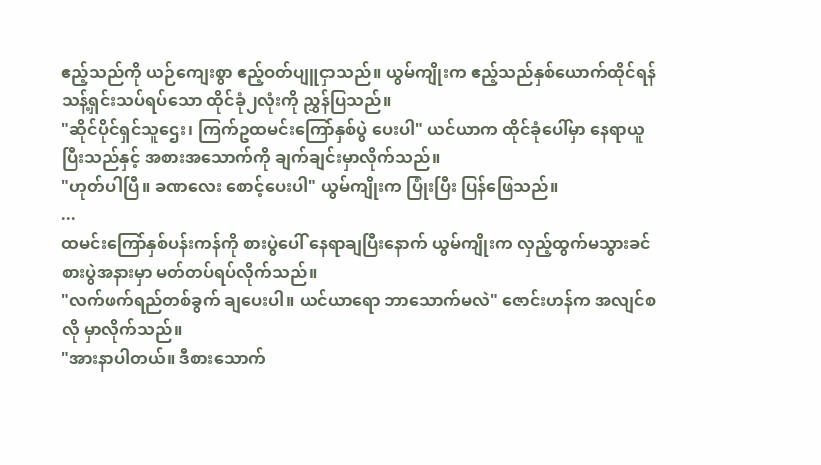ဧည့်သည်ကို ယဉ်ကျေးစွာ ဧည့်ဝတ်ပျူငှာသည်။ ယွမ်ကျိုးက ဧည့်သည်နှစ်ယောက်ထိုင်ရန် သန့်ရှင်းသပ်ရပ်သော ထိုင်ခုံ၂လုံးကို ညွှန်ပြသည်။
"ဆိုင်ပိုင်ရှင်သူဌေး၊ ကြက်ဥထမင်းကြော်နှစ်ပွဲ ပေးပါ" ယင်ယာက ထိုင်ခုံပေါ်မှာ နေရာယူပြီးသည်နှင့် အစားအသောက်ကို ချက်ချင်းမှာလိုက်သည်။
"ဟုတ်ပါပြီ။ ခဏလေး စောင့်ပေးပါ" ယွမ်ကျိုးက ပြုံးပြီး ပြန်ဖြေသည်။
...
ထမင်းကြော်နှစ်ပန်းကန်ကို စားပွဲပေါ် နေရာချပြီးနောက် ယွမ်ကျိုးက လှည့်ထွက်မသွားခင် စားပွဲအနားမှာ မတ်တပ်ရပ်လိုက်သည်။
"လက်ဖက်ရည်တစ်ခွက် ချပေးပါ။ ယင်ယာရော ဘာသောက်မလဲ" ဇောင်းဟန်က အလျင်စလို မှာလိုက်သည်။
"အားနာပါတယ်။ ဒီစားသောက်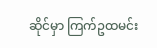ဆိုင်မှာ ကြက်ဥထမင်း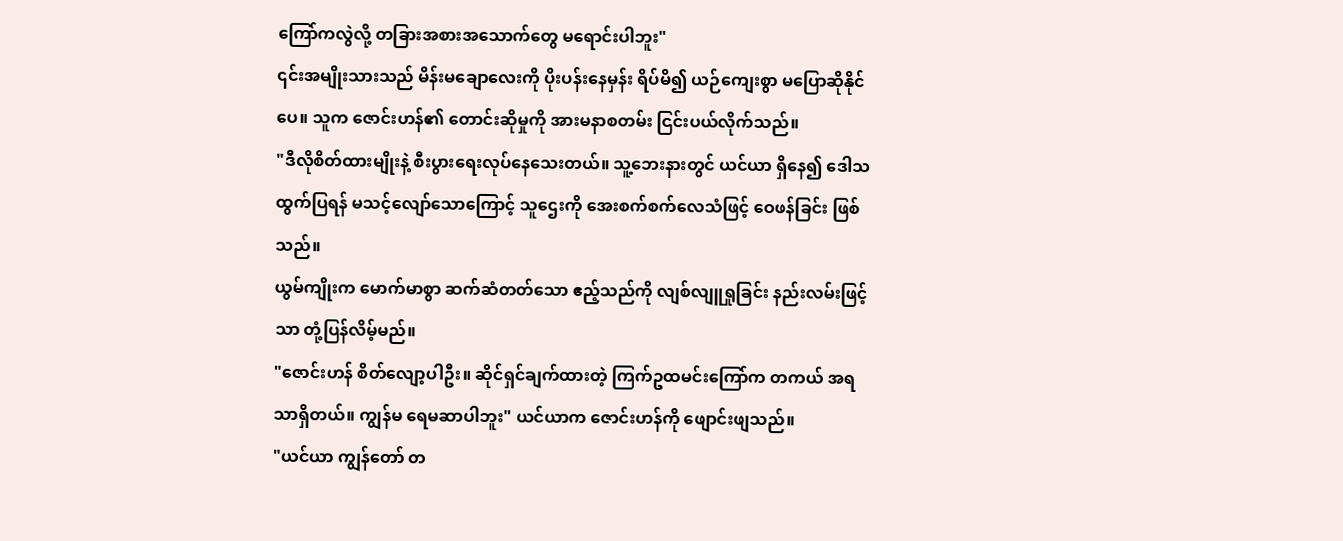ကြော်ကလွဲလို့ တခြားအစားအသောက်တွေ မရောင်းပါဘူး"
၎င်းအမျိုးသားသည် မိန်းမချောလေးကို ပိုးပန်းနေမှန်း ရိပ်မိ၍ ယဉ်ကျေးစွာ မပြောဆိုနိုင်ပေ။ သူက ဇောင်းဟန်၏ တောင်းဆိုမှုကို အားမနာစတမ်း ငြင်းပယ်လိုက်သည်။
"ဒီလိုစိတ်ထားမျိုးနဲ့ စီးပွားရေးလုပ်နေသေးတယ်။ သူ့ဘေးနားတွင် ယင်ယာ ရှိနေ၍ ဒေါသထွက်ပြရန် မသင့်လျော်သောကြောင့် သူဌေးကို အေးစက်စက်လေသံဖြင့် ဝေဖန်ခြင်း ဖြစ်သည်။
ယွမ်ကျိုးက မောက်မာစွာ ဆက်ဆံတတ်သော ဧည့်သည်ကို လျစ်လျူရှုခြင်း နည်းလမ်းဖြင့်သာ တုံ့ပြန်လိမ့်မည်။
"ဇောင်းဟန် စိတ်လျော့ပါဦး။ ဆိုင်ရှင်ချက်ထားတဲ့ ကြက်ဥထမင်းကြော်က တကယ် အရသာရှိတယ်။ ကျွန်မ ရေမဆာပါဘူး" ယင်ယာက ဇောင်းဟန်ကို ဖျောင်းဖျသည်။
"ယင်ယာ ကျွန်တော် တ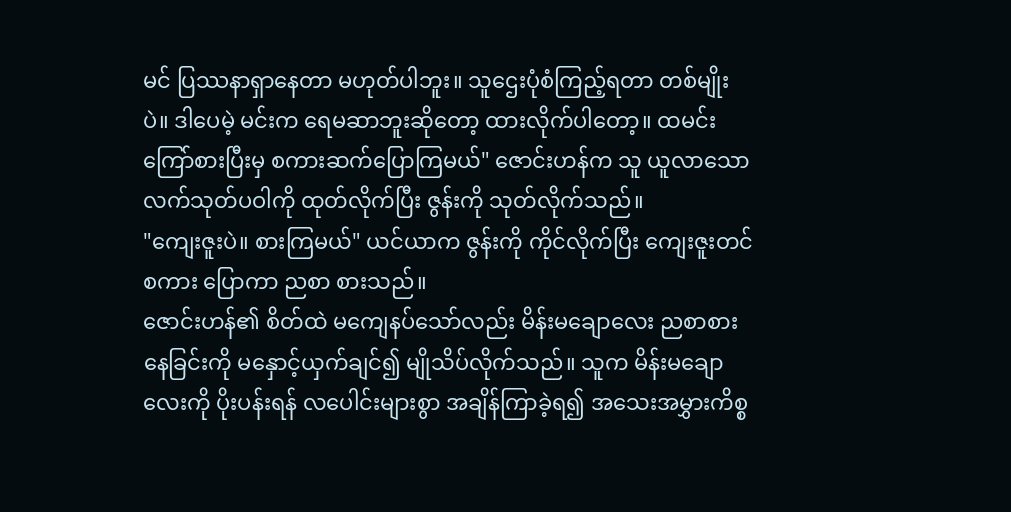မင် ပြဿနာရှာနေတာ မဟုတ်ပါဘူး။ သူဌေးပုံစံကြည့်ရတာ တစ်မျိုးပဲ။ ဒါပေမဲ့ မင်းက ရေမဆာဘူးဆိုတော့ ထားလိုက်ပါတော့။ ထမင်းကြော်စားပြီးမှ စကားဆက်ပြောကြမယ်" ဇောင်းဟန်က သူ ယူလာသော လက်သုတ်ပဝါကို ထုတ်လိုက်ပြီး ဇွန်းကို သုတ်လိုက်သည်။
"ကျေးဇူးပဲ။ စားကြမယ်" ယင်ယာက ဇွန်းကို ကိုင်လိုက်ပြီး ကျေးဇူးတင်စကား ပြောကာ ညစာ စားသည်။
ဇောင်းဟန်၏ စိတ်ထဲ မကျေနပ်သော်လည်း မိန်းမချောလေး ညစာစားနေခြင်းကို မနှောင့်ယှက်ချင်၍ မျိုသိပ်လိုက်သည်။ သူက မိန်းမချောလေးကို ပိုးပန်းရန် လပေါင်းများစွာ အချိန်ကြာခဲ့ရ၍ အသေးအမွှားကိစ္စ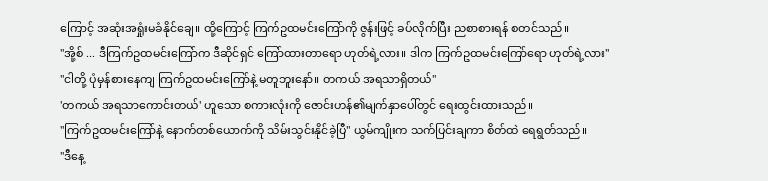ကြောင့် အဆုံးအရှုံးမခံနိုင်ချေ။ ထို့ကြောင့် ကြက်ဥထမင်းကြော်ကို ဇွန်းဖြင့် ခပ်လိုက်ပြီး ညစာစားရန် စတင်သည်။
"အို့စ် ... ဒီကြက်ဥထမင်းကြော်က ဒီဆိုင်ရှင် ကြော်ထားတာရော ဟုတ်ရဲ့လား။ ဒါက ကြက်ဥထမင်းကြော်ရော ဟုတ်ရဲ့လား"
"ငါတို့ ပုံမှန်စားနေကျ ကြက်ဥထမင်းကြော်နဲ့ မတူဘူးနော်။ တကယ် အရသာရှိတယ်"
'တကယ် အရသာကောင်းတယ်' ဟူသော စကားလုံးကို ဇောင်းဟန်၏မျက်နှာပေါ်တွင် ရေးထွင်းထားသည်။
"ကြက်ဥထမင်းကြော်နဲ့ နောက်တစ်ယောက်ကို သိမ်းသွင်းနိုင်ခဲ့ပြီ" ယွမ်ကျိုးက သက်ပြင်းချကာ စိတ်ထဲ ရေရွတ်သည်။
"ဒီနေ့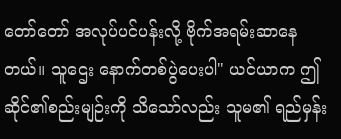တော်တော် အလုပ်ပင်ပန်းလို့ ဗိုက်အရမ်းဆာနေတယ်။ သူဌေး နောက်တစ်ပွဲပေးပါ" ယင်ယာက ဤဆိုင်၏စည်းမျဉ်းကို သိသော်လည်း သူမ၏ ရည်မှန်း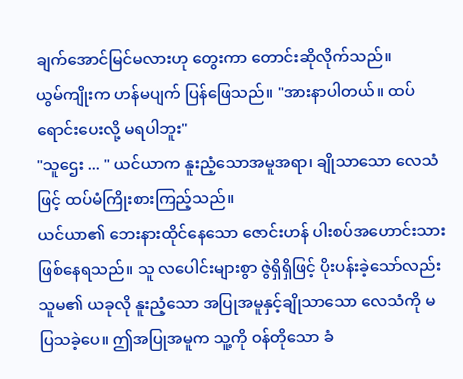ချက်အောင်မြင်မလားဟု တွေးကာ တောင်းဆိုလိုက်သည်။
ယွမ်ကျိုးက ဟန်မပျက် ပြန်ဖြေသည်။ "အားနာပါတယ်။ ထပ်ရောင်းပေးလို့ မရပါဘူး"
"သူဌေး ... " ယင်ယာက နူးညံ့သောအမူအရာ၊ ချိုသာသော လေသံဖြင့် ထပ်မံကြိုးစားကြည့်သည်။
ယင်ယာ၏ ဘေးနားထိုင်နေသော ဇောင်းဟန် ပါးစပ်အဟောင်းသား ဖြစ်နေရသည်။ သူ လပေါင်းများစွာ ဇွဲရှိရှိဖြင့် ပိုးပန်းခဲ့သော်လည်း သူမ၏ ယခုလို နူးညံ့သော အပြုအမူနှင့်ချိုသာသော လေသံကို မပြသခဲ့ပေ။ ဤအပြုအမူက သူ့ကို ဝန်တိုသော ခံ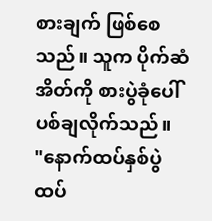စားချက် ဖြစ်စေသည်။ သူက ပိုက်ဆံအိတ်ကို စားပွဲခုံပေါ် ပစ်ချလိုက်သည်။
"နောက်ထပ်နှစ်ပွဲ ထပ်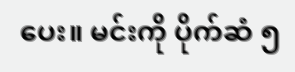ပေး။ မင်းကို ပိုက်ဆံ ၅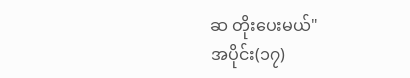ဆ တိုးပေးမယ်"
အပိုင်း(၁၇)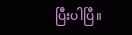ပြီးပါပြီ။